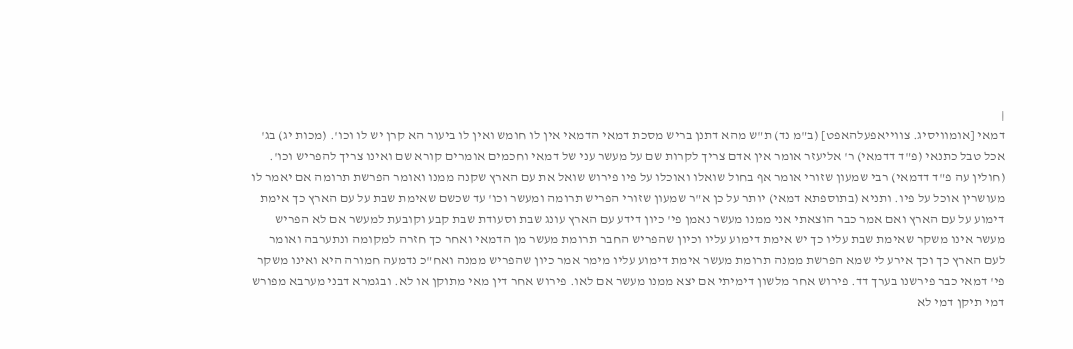|
דמאי [אומוויסיג. צווייאפעלהאפט] (ב"מ נד) ת"ש מהא דתנן בריש מסכת דמאי הדמאי אין לו חומש ואין לו ביעור הא קרן יש לו וכו'. (מכות יג) בג' אכל טבל כתנאי (פ"ד דדמאי) ר' אליעזר אומר אין אדם צריך לקרות שם על מעשר עני של דמאי וחכמים אומרים קורא שם ואינו צריך להפריש וכו'. (חולין עה פ"ד דדמאי) רבי שמעון שזורי אומר אף בחול שואלו ואוכלו על פיו פירוש שואל את עם הארץ שקנה ממנו ואומר הפרשת תרומה אם יאמר לו מעושרין אוכל על פיו. ותניא (בתוספתא דמאי) יותר על כן א"ר שמעון שזורי הפריש תרומה ומעשר וכו' עד שכשם שאימת שבת על עם הארץ כך אימת דימוע על עם הארץ ואם אמר כבר הוצאתי אני ממנו מעשר נאמן פי' כיון דידע עם הארץ עונג שבת וסעודת שבת קבע וקובעת למעשר אם לא הפריש מעשר אינו משקר שאימת שבת עליו כך יש אימת דימוע עליו וכיון שהפריש החבר תרומת מעשר מן הדמאי ואחר כך חזרה למקומה ונתערבה ואומר לעם הארץ כך וכך אירע לי שמא הפרשת ממנה תרומת מעשר אימת דימוע עליו מימר אמר כיון שהפריש ממנה ואח"כ נדמעה חמורה היא ואינו משקר פי' דמאי כבר פירשנו בערך דד. פירוש אחר מלשון דימיתי אם יצא ממנו מעשר אם לאו. פירוש אחר דין מאי מתוקן או לא. ובגמרא דבני מערבא מפורש דמי תיקן דמי לא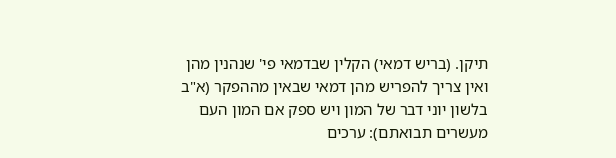תיקן. (בריש דמאי) הקלין שבדמאי פי' שנהנין מהן ואין צריך להפריש מהן דמאי שבאין מההפקר (א"ב בלשון יוני דבר של המון ויש ספק אם המון העם מעשרים תבואתם): ערכים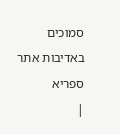סמוכים
באדיבות אתר ספריא
|